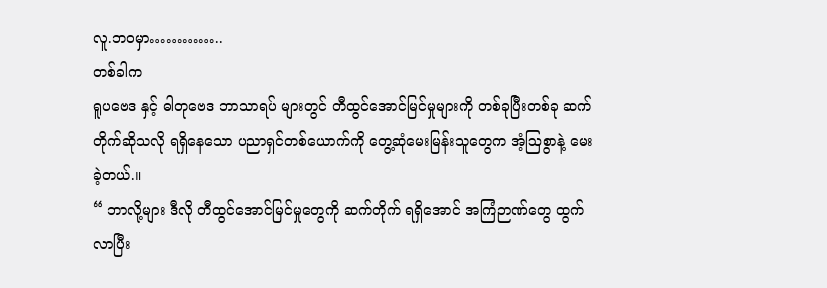လူ.ဘဝမှာ…………..
တစ်ခါက
ရူပဗေဒ နှင့် ဓါတုဗေဒ ဘာသာရပ် များတွင် တီထွင်အောင်မြင်မှုများကို တစ်ခုပြီးတစ်ခု ဆက်တိုက်ဆိုသလို ရရှိနေသော ပညာရှင်တစ်ယောက်ကို တွေ့ဆုံမေးမြန်းသူတွေက အံ့ဩစွာနဲ့ မေးခဲ့တယ်.။
“ ဘာလို့များ ဒီလို တီထွင်အောင်မြင်မှုတွေကို ဆက်တိုက် ရရှိအောင် အကြံဉာဏ်တွေ ထွက်လာပြီး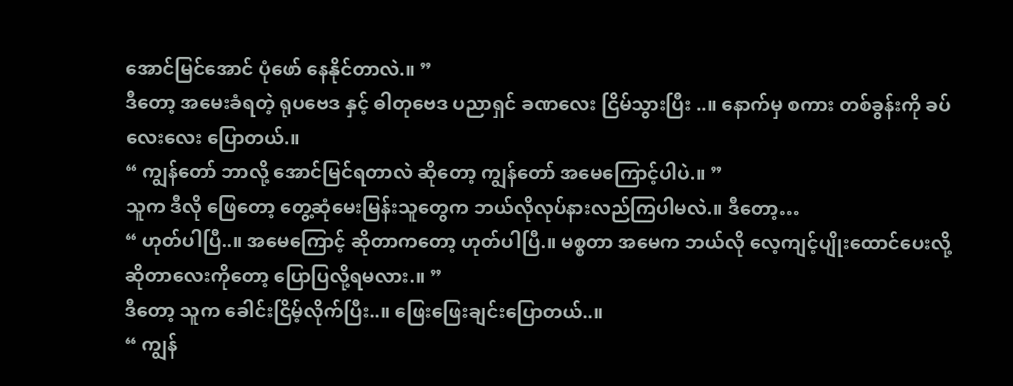အောင်မြင်အောင် ပုံဖော် နေနိုင်တာလဲ.။ ”
ဒီတော့ အမေးခံရတဲ့ ရုပဗေဒ နှင့် ဓါတုဗေဒ ပညာရှင် ခဏလေး ငြိမ်သွားပြီး ..။ နောက်မှ စကား တစ်ခွန်းကို ခပ်လေးလေး ပြောတယ်.။
“ ကျွန်တော် ဘာလို့ အောင်မြင်ရတာလဲ ဆိုတော့ ကျွန်တော် အမေကြောင့်ပါပဲ.။ ”
သူက ဒီလို ဖြေတော့ တွေ့ဆုံမေးမြန်းသူတွေက ဘယ်လိုလုပ်နားလည်ကြပါမလဲ.။ ဒီတော့…
“ ဟုတ်ပါပြီ..။ အမေကြောင့် ဆိုတာကတော့ ဟုတ်ပါပြီ.။ မစ္စတာ အမေက ဘယ်လို လေ့ကျင့်ပျိုးထောင်ပေးလို့ ဆိုတာလေးကိုတော့ ပြောပြလို့ရမလား.။ ”
ဒီတော့ သူက ခေါင်းငြိမ့်လိုက်ပြီး..။ ဖြေးဖြေးချင်းပြောတယ်..။
“ ကျွန်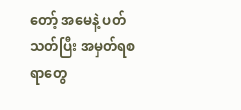တော့် အမေနဲ့ ပတ်သတ်ပြီး အမှတ်ရစရာတွေ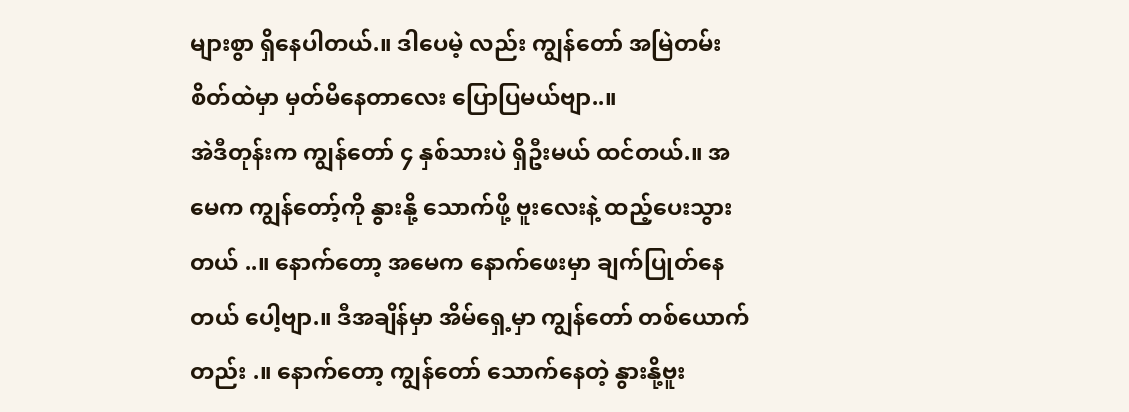များစွာ ရှိနေပါတယ်.။ ဒါပေမဲ့ လည်း ကျွန်တော် အမြဲတမ်း စိတ်ထဲမှာ မှတ်မိနေတာလေး ပြောပြမယ်ဗျာ..။
အဲဒီတုန်းက ကျွန်တော် ၄ နှစ်သားပဲ ရှိဦးမယ် ထင်တယ်.။ အမေက ကျွန်တော့်ကို နွားနို့ သောက်ဖို့ ဗူးလေးနဲ့ ထည့်ပေးသွားတယ် ..။ နောက်တော့ အမေက နောက်ဖေးမှာ ချက်ပြုတ်နေတယ် ပေါ့ဗျာ.။ ဒီအချိန်မှာ အိမ်ရှေ့မှာ ကျွန်တော် တစ်ယောက်တည်း .။ နောက်တော့ ကျွန်တော် သောက်နေတဲ့ နွားနို့ဗူး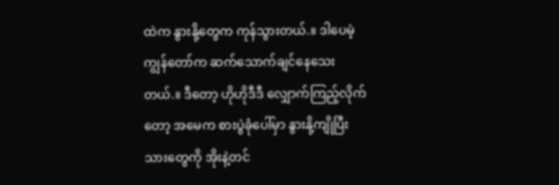ထဲက နွားနို့တွေက ကုန်သွားတယ်.။ ဒါပေမဲ့ ကျွန်တော်က ဆက်သောက်ချင်နေသေးတယ်.။ ဒီတော့ ဟိုဟိုဒီဒီ လျှောက်ကြည့်လိုက်တော့ အမေက စားပွဲခုံပေါ်မှာ နွားနို့ကျိုပြီးသားတွေကို အိုးနဲ့တင်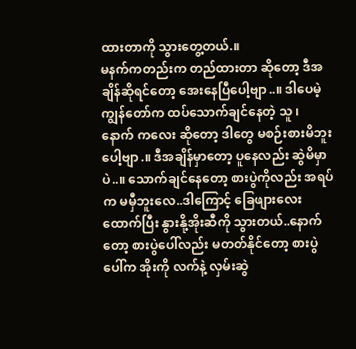ထားတာကို သွားတွေ့တယ်.။
မနက်ကတည်းက တည်ထားတာ ဆိုတော့ ဒီအချိန်ဆိုရင်တော့ အေးနေပြီပေါ့ဗျာ..။ ဒါပေမဲ့ ကျွန်တော်က ထပ်သောက်ချင်နေတဲ့ သူ ၊ နောက် ကလေး ဆိုတော့ ဒါတွေ မစဉ်းစားမိဘူးပေါ့ဗျာ.။ ဒီအချိန်မှာတော့ ပူနေလည်း ဆွဲမိမှာပဲ..။ သောက်ချင်နေတော့ စားပွဲကိုလည်း အရပ်က မမှီဘူးလေ..ဒါကြောင့် ခြေဖျားလေး ထောက်ပြီး နွားနို့အိုးဆီကို သွားတယ်..နောက်တော့ စားပွဲပေါ်လည်း မတတ်နိုင်တော့ စားပွဲပေါ်က အိုးကို လက်နဲ့ လှမ်းဆွဲ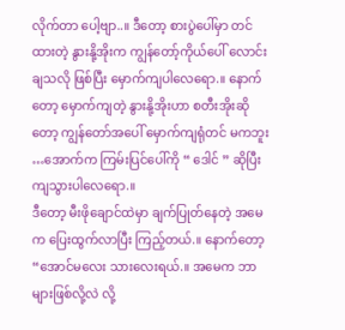လိုက်တာ ပေါ့ဗျာ..။ ဒီတော့ စားပွဲပေါ်မှာ တင်ထားတဲ့ နွားနို့အိုးက ကျွန်တော့်ကိုယ်ပေါ် လောင်းချသလို ဖြစ်ပြီး မှောက်ကျပါလေရော.။ နောက်တော့ မှောက်ကျတဲ့ နွားနို့အိုးဟာ စတီးအိုးဆိုတော့ ကျွန်တော်အပေါ် မှောက်ကျရုံတင် မကဘူး …အောက်က ကြမ်းပြင်ပေါ်ကို “ ဒေါင် ” ဆိုပြီး ကျသွားပါလေရော.။
ဒီတော့ မီးဖိုချောင်ထဲမှာ ချက်ပြုတ်နေတဲ့ အမေက ပြေးထွက်လာပြီး ကြည့်တယ်.။ နောက်တော့ “အောင်မလေး သားလေးရယ်.။ အမေက ဘာများဖြစ်လို့လဲ လို့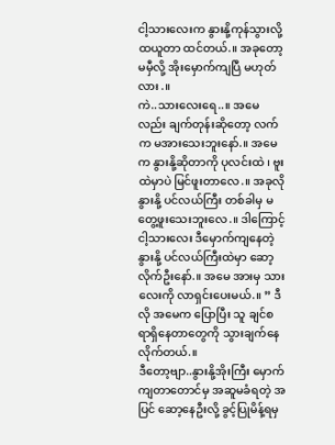ငါ့သားလေးက နွားနို့ကုန်သွားလို့ ထယူတာ ထင်တယ်.။ အခုတော့ မမှီလို့ အိုးမှောက်ကျပြီ မဟုတ်လား.။
ကဲ..သားလေးရေ..။ အမေလည်း ချက်တုန်းဆိုတော့ လက်က မအားသေးဘူးနော်.။ အမေက နွားနို့ဆိုတာကို ပုလင်းထဲ ၊ ဗူးထဲမှာပဲ မြင်ဖူးတာလေ.။ အခုလို နွားနို့ ပင်လယ်ကြီး တစ်ခါမှ မတွေ့ဖူးသေးဘူးလေ.။ ဒါကြောင့် ငါ့သားလေး ဒီမှောက်ကျနေတဲ့ နွားနို့ ပင်လယ်ကြီးထဲမှာ ဆော့လိုက်ဦးနော်.။ အမေ အားမှ သားလေးကို လာရှင်းပေးမယ်.။ ” ဒီလို အမေက ပြောပြီး သူ ချင်စရာရှိနေတာတွေကို သွားချက်နေလိုက်တယ်.။
ဒီတော့ဗျာ..နွားနို့အိုးကြီး မှောက်ကျတာတောင်မှ အဆူမခံရတဲ့ အပြင် ဆော့နေဦးလို့ ခွင့်ပြုမိန့်ရမှ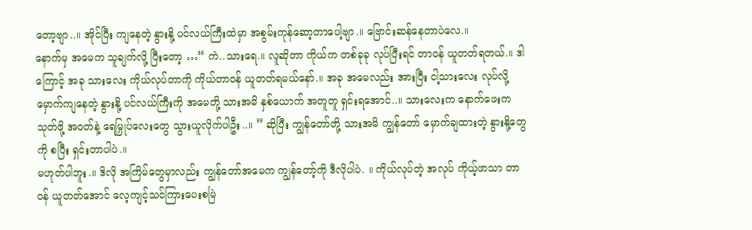တော့ဗျာ..။ အိုင်ပြီး ကျနေတဲ့ နွားနို့ ပင်လယ်ကြီးထဲမှာ အစွမ်းကုန်ဆော့တာပေါ့ဗျာ.။ ဗြောင်းဆန်နေတာပဲလေ.။
နောက်မှ အမေက သူချက်လို့ ပြီးတော့ …“ ကဲ..သားရေ.။ လူဆိုတာ ကိုယ်က တစ်ခုခု လုပ်ပြီးရင် တာဝန် ယူတတ်ရတယ်.။ ဒါကြောင့် အခု သားလေး ကိုယ်လုပ်တာကို ကိုယ်တာဝန် ယူတတ်ရမယ်နော်.။ အခု အမေလည်း အားပြီး ငါ့သားလေး လုပ်လို့ မှောက်ကျနေတဲ့ နွားနို့ ပင်လယ်ကြီးကို အမေတို့ သားအမိ နှစ်ယောက် အတူတူ ရှင်းရအောင်..။ သားလေးက နောက်ဖေးက သုတ်ဖို့ အဝတ်နဲ့ ရေမြှုပ်လေးတွေ သွားယူလိုက်ပါဦး..။ ” ဆိုပြီး ကျွန်တော်တို့ သားအမိ ကျွန်တော် မှောက်ချထားတဲ့ နွားနို့တွေကို စပြီး ရှင်းတာပါပဲ.။
မဟုတ်ပါဘူး.။ ဒိလို အကြိမ်တွေမှာလည်း ကျွန်တော်အမေက ကျွန်တော့်ကို ဒီလိုပါပဲ. ။ ကိုယ်လုပ်တဲ့ အလုပ် ကိုယ့်ဖာသာ တာဝန် ယူတတ်အောင် လေ့ကျင့်သင်ကြားပေးစမြဲ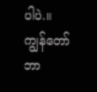ပါပဲ.။ ကျွန်တော် ဘာ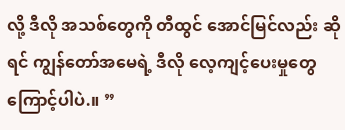လို့ ဒီလို အသစ်တွေကို တီထွင် အောင်မြင်လည်း ဆိုရင် ကျွန်တော်အမေရဲ့ ဒီလို လေ့ကျင့်ပေးမှုတွေ ကြောင့်ပါပဲ.။ ”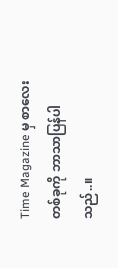Time Magazine မှ စာလေး တစ်ခုကို ဘာသာပြန်ပါသည်..။